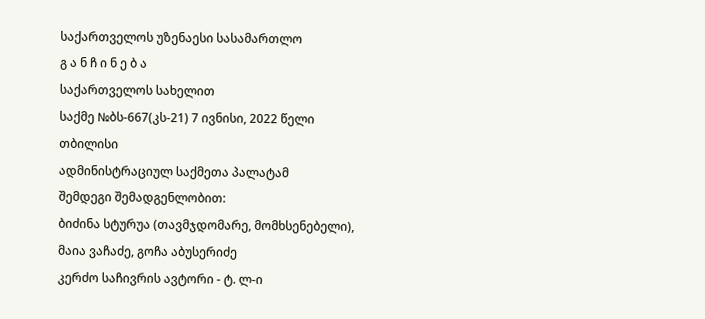საქართველოს უზენაესი სასამართლო
გ ა ნ ჩ ი ნ ე ბ ა
საქართველოს სახელით
საქმე №ბს-667(კს-21) 7 ივნისი, 2022 წელი
თბილისი
ადმინისტრაციულ საქმეთა პალატამ
შემდეგი შემადგენლობით:
ბიძინა სტურუა (თავმჯდომარე, მომხსენებელი),
მაია ვაჩაძე, გოჩა აბუსერიძე
კერძო საჩივრის ავტორი - ტ. ლ-ი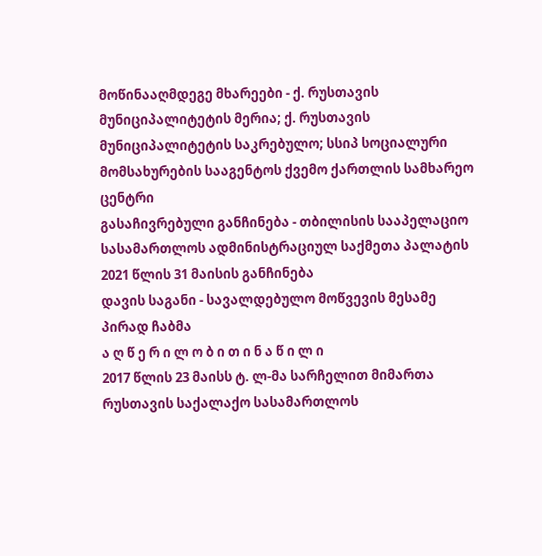მოწინააღმდეგე მხარეები - ქ. რუსთავის მუნიციპალიტეტის მერია; ქ. რუსთავის მუნიციპალიტეტის საკრებულო; სსიპ სოციალური მომსახურების სააგენტოს ქვემო ქართლის სამხარეო ცენტრი
გასაჩივრებული განჩინება - თბილისის სააპელაციო სასამართლოს ადმინისტრაციულ საქმეთა პალატის 2021 წლის 31 მაისის განჩინება
დავის საგანი - სავალდებულო მოწვევის მესამე პირად ჩაბმა
ა ღ წ ე რ ი ლ ო ბ ი თ ი ნ ა წ ი ლ ი
2017 წლის 23 მაისს ტ. ლ-მა სარჩელით მიმართა რუსთავის საქალაქო სასამართლოს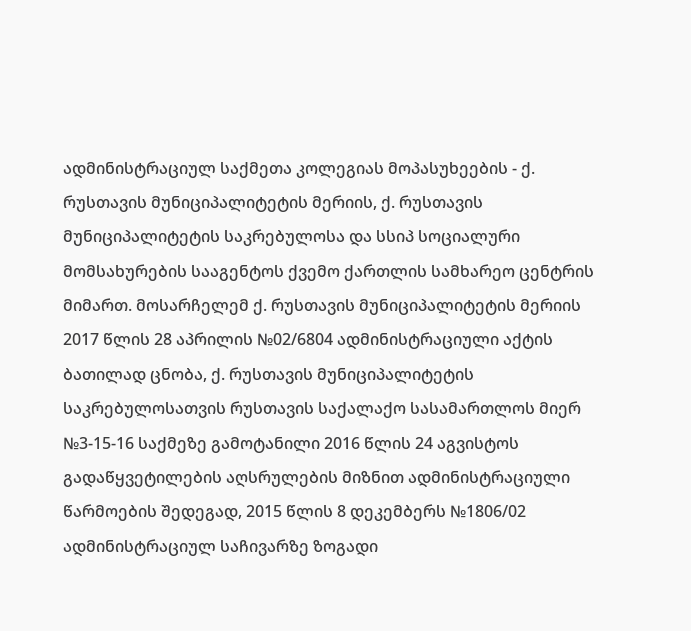ადმინისტრაციულ საქმეთა კოლეგიას მოპასუხეების - ქ. რუსთავის მუნიციპალიტეტის მერიის, ქ. რუსთავის მუნიციპალიტეტის საკრებულოსა და სსიპ სოციალური მომსახურების სააგენტოს ქვემო ქართლის სამხარეო ცენტრის მიმართ. მოსარჩელემ ქ. რუსთავის მუნიციპალიტეტის მერიის 2017 წლის 28 აპრილის №02/6804 ადმინისტრაციული აქტის ბათილად ცნობა, ქ. რუსთავის მუნიციპალიტეტის საკრებულოსათვის რუსთავის საქალაქო სასამართლოს მიერ №3-15-16 საქმეზე გამოტანილი 2016 წლის 24 აგვისტოს გადაწყვეტილების აღსრულების მიზნით ადმინისტრაციული წარმოების შედეგად, 2015 წლის 8 დეკემბერს №1806/02 ადმინისტრაციულ საჩივარზე ზოგადი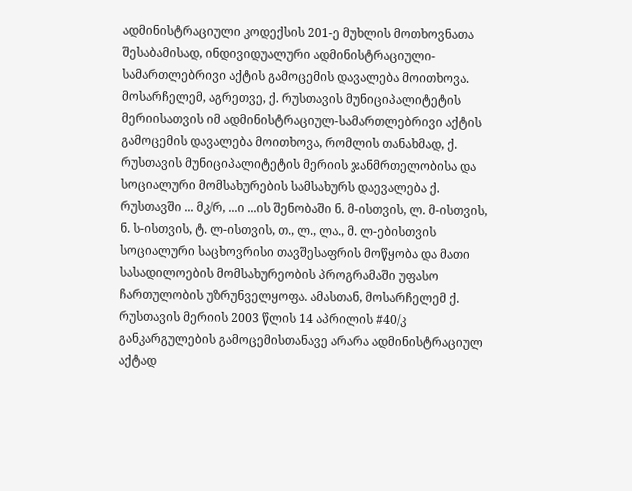ადმინისტრაციული კოდექსის 201-ე მუხლის მოთხოვნათა შესაბამისად, ინდივიდუალური ადმინისტრაციული-სამართლებრივი აქტის გამოცემის დავალება მოითხოვა. მოსარჩელემ, აგრეთვე, ქ. რუსთავის მუნიციპალიტეტის მერიისათვის იმ ადმინისტრაციულ-სამართლებრივი აქტის გამოცემის დავალება მოითხოვა, რომლის თანახმად, ქ. რუსთავის მუნიციპალიტეტის მერიის ჯანმრთელობისა და სოციალური მომსახურების სამსახურს დაევალება ქ. რუსთავში ... მკ/რ, ...ი ...ის შენობაში ნ. მ-ისთვის, ლ. მ-ისთვის, ნ. ს-ისთვის, ტ. ლ-ისთვის, თ., ლ., ლა., მ. ლ-ებისთვის სოციალური საცხოვრისი თავშესაფრის მოწყობა და მათი სასადილოების მომსახურეობის პროგრამაში უფასო ჩართულობის უზრუნველყოფა. ამასთან, მოსარჩელემ ქ. რუსთავის მერიის 2003 წლის 14 აპრილის #40/კ განკარგულების გამოცემისთანავე არარა ადმინისტრაციულ აქტად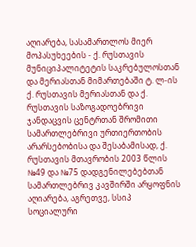აღიარება, სასამართლოს მიერ მოპასუხეების - ქ. რუსთავის მუნიციპალიტეტის საკრებულოსთან და მერიასთან მიმართებაში ტ. ლ-ის ქ. რუსთავის მერიასთან და ქ. რუსთავის საზოგადოებრივი ჯანდაცვის ცენტრთან შრომითი სამართლებრივი ურთიერთობის არარსებობისა და შესაბამისად, ქ. რუსთავის მთავრობის 2003 წლის №49 და №75 დადგენილებებთან სამართლებრივ კავშირში არყოფნის აღიარება, აგრეთვე, სსიპ სოციალური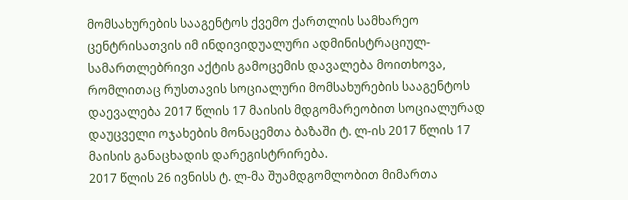მომსახურების სააგენტოს ქვემო ქართლის სამხარეო ცენტრისათვის იმ ინდივიდუალური ადმინისტრაციულ-სამართლებრივი აქტის გამოცემის დავალება მოითხოვა, რომლითაც რუსთავის სოციალური მომსახურების სააგენტოს დაევალება 2017 წლის 17 მაისის მდგომარეობით სოციალურად დაუცველი ოჯახების მონაცემთა ბაზაში ტ. ლ-ის 2017 წლის 17 მაისის განაცხადის დარეგისტრირება.
2017 წლის 26 ივნისს ტ. ლ-მა შუამდგომლობით მიმართა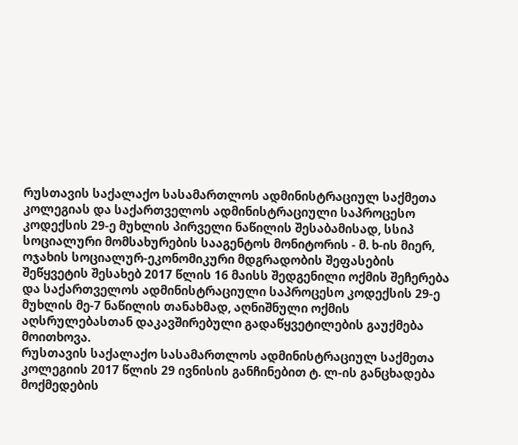რუსთავის საქალაქო სასამართლოს ადმინისტრაციულ საქმეთა კოლეგიას და საქართველოს ადმინისტრაციული საპროცესო კოდექსის 29-ე მუხლის პირველი ნაწილის შესაბამისად, სსიპ სოციალური მომსახურების სააგენტოს მონიტორის - მ. ხ-ის მიერ, ოჯახის სოციალურ-ეკონომიკური მდგრადობის შეფასების შეწყვეტის შესახებ 2017 წლის 16 მაისს შედგენილი ოქმის შეჩერება და საქართველოს ადმინისტრაციული საპროცესო კოდექსის 29-ე მუხლის მე-7 ნაწილის თანახმად, აღნიშნული ოქმის აღსრულებასთან დაკავშირებული გადაწყვეტილების გაუქმება მოითხოვა.
რუსთავის საქალაქო სასამართლოს ადმინისტრაციულ საქმეთა კოლეგიის 2017 წლის 29 ივნისის განჩინებით ტ. ლ-ის განცხადება მოქმედების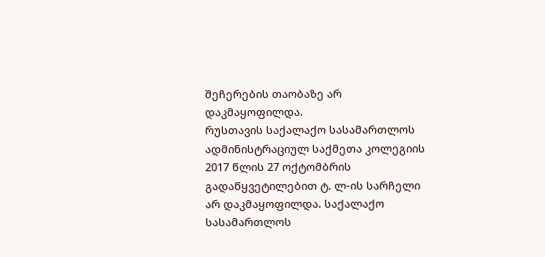შეჩერების თაობაზე არ დაკმაყოფილდა.
რუსთავის საქალაქო სასამართლოს ადმინისტრაციულ საქმეთა კოლეგიის 2017 წლის 27 ოქტომბრის გადაწყვეტილებით ტ. ლ-ის სარჩელი არ დაკმაყოფილდა. საქალაქო სასამართლოს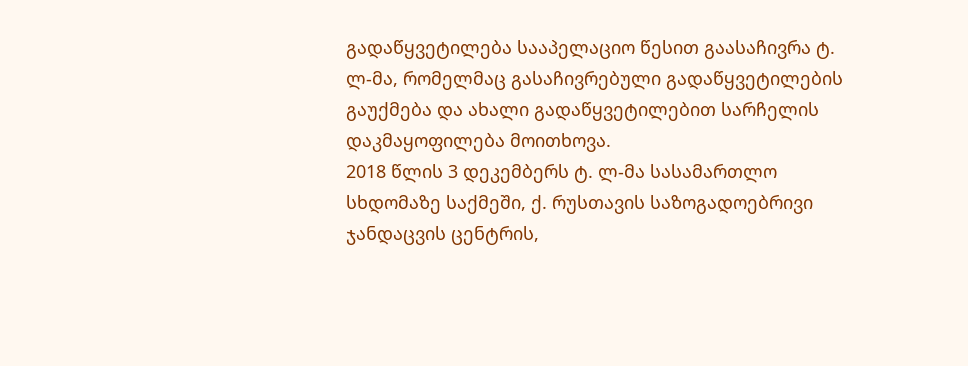გადაწყვეტილება სააპელაციო წესით გაასაჩივრა ტ. ლ-მა, რომელმაც გასაჩივრებული გადაწყვეტილების გაუქმება და ახალი გადაწყვეტილებით სარჩელის დაკმაყოფილება მოითხოვა.
2018 წლის 3 დეკემბერს ტ. ლ-მა სასამართლო სხდომაზე საქმეში, ქ. რუსთავის საზოგადოებრივი ჯანდაცვის ცენტრის,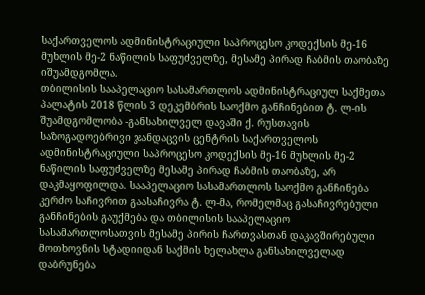საქართველოს ადმინისტრაციული საპროცესო კოდექსის მე-16 მუხლის მე-2 ნაწილის საფუძველზე, მესამე პირად ჩაბმის თაობაზე იშუამდგომლა.
თბილისის სააპელაციო სასამართლოს ადმინისტრაციულ საქმეთა პალატის 2018 წლის 3 დეკემბრის საოქმო განჩინებით ტ. ლ-ის შუამდგომლობა -განსახილველ დავაში ქ. რუსთავის საზოგადოებრივი ჯანდაცვის ცენტრის საქართველოს ადმინისტრაციული საპროცესო კოდექსის მე-16 მუხლის მე-2 ნაწილის საფუძველზე მესამე პირად ჩაბმის თაობაზე, არ დაკმაყოფილდა. სააპელაციო სასამართლოს საოქმო განჩინება კერძო საჩივრით გაასაჩივრა ტ. ლ-მა, რომელმაც გასაჩივრებული განჩინების გაუქმება და თბილისის სააპელაციო სასამართლოსათვის მესამე პირის ჩართვასთან დაკავშირებული მოთხოვნის სტადიიდან საქმის ხელახლა განსახილველად დაბრუნება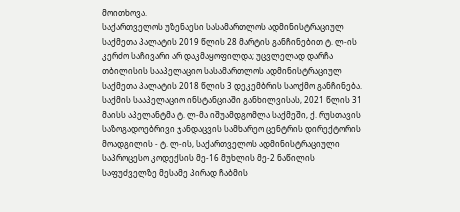მოითხოვა.
საქართველოს უზენაესი სასამართლოს ადმინისტრაციულ საქმეთა პალატის 2019 წლის 28 მარტის განჩინებით ტ. ლ-ის კერძო საჩივარი არ დაკმაყოფილდა; უცვლელად დარჩა თბილისის სააპელაციო სასამართლოს ადმინისტრაციულ საქმეთა პალატის 2018 წლის 3 დეკემბრის საოქმო განჩინება.
საქმის სააპელაციო ინსტანციაში განხილვისას, 2021 წლის 31 მაისს აპელანტმა ტ. ლ-მა იშუამდგომლა საქმეში, ქ. რუსთავის საზოგადოებრივი ჯანდაცვის სამხარეო ცენტრის დირექტორის მოადგილის - ტ. ლ-ის, საქართველოს ადმინისტრაციული საპროცესო კოდექსის მე-16 მუხლის მე-2 ნაწილის საფუძველზე მესამე პირად ჩაბმის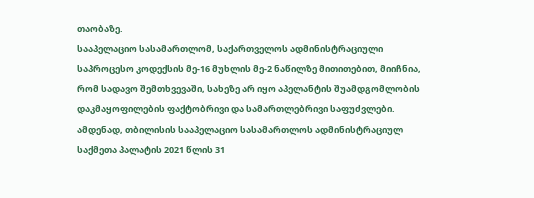თაობაზე.
სააპელაციო სასამართლომ, საქართველოს ადმინისტრაციული საპროცესო კოდექსის მე-16 მუხლის მე-2 ნაწილზე მითითებით, მიიჩნია, რომ სადავო შემთხვევაში, სახეზე არ იყო აპელანტის შუამდგომლობის დაკმაყოფილების ფაქტობრივი და სამართლებრივი საფუძვლები. ამდენად, თბილისის სააპელაციო სასამართლოს ადმინისტრაციულ საქმეთა პალატის 2021 წლის 31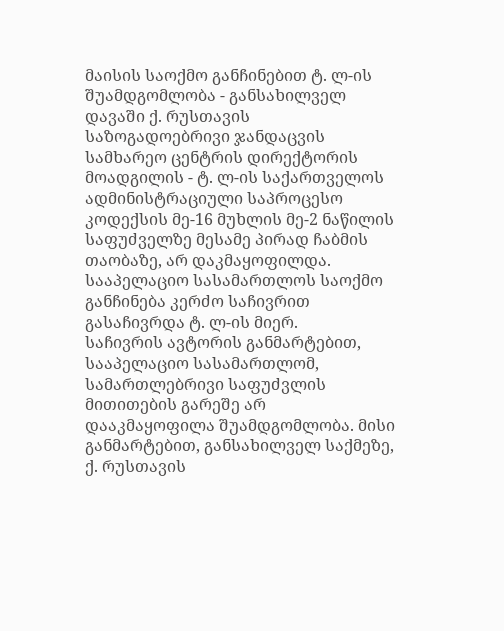მაისის საოქმო განჩინებით ტ. ლ-ის შუამდგომლობა - განსახილველ დავაში ქ. რუსთავის საზოგადოებრივი ჯანდაცვის სამხარეო ცენტრის დირექტორის მოადგილის - ტ. ლ-ის საქართველოს ადმინისტრაციული საპროცესო კოდექსის მე-16 მუხლის მე-2 ნაწილის საფუძველზე მესამე პირად ჩაბმის თაობაზე, არ დაკმაყოფილდა. სააპელაციო სასამართლოს საოქმო განჩინება კერძო საჩივრით გასაჩივრდა ტ. ლ-ის მიერ.
საჩივრის ავტორის განმარტებით, სააპელაციო სასამართლომ, სამართლებრივი საფუძვლის მითითების გარეშე არ დააკმაყოფილა შუამდგომლობა. მისი განმარტებით, განსახილველ საქმეზე, ქ. რუსთავის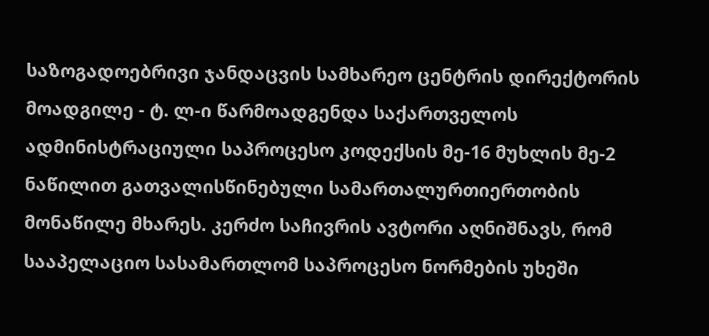საზოგადოებრივი ჯანდაცვის სამხარეო ცენტრის დირექტორის მოადგილე - ტ. ლ-ი წარმოადგენდა საქართველოს ადმინისტრაციული საპროცესო კოდექსის მე-16 მუხლის მე-2 ნაწილით გათვალისწინებული სამართალურთიერთობის მონაწილე მხარეს. კერძო საჩივრის ავტორი აღნიშნავს, რომ სააპელაციო სასამართლომ საპროცესო ნორმების უხეში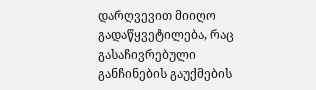დარღვევით მიიღო გადაწყვეტილება, რაც გასაჩივრებული განჩინების გაუქმების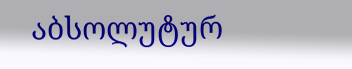აბსოლუტურ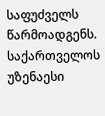საფუძველს წარმოადგენს.
საქართველოს უზენაესი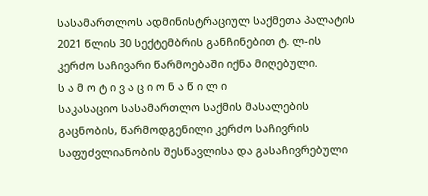სასამართლოს ადმინისტრაციულ საქმეთა პალატის 2021 წლის 30 სექტემბრის განჩინებით ტ. ლ-ის კერძო საჩივარი წარმოებაში იქნა მიღებული.
ს ა მ ო ტ ი ვ ა ც ი ო ნ ა წ ი ლ ი
საკასაციო სასამართლო საქმის მასალების გაცნობის, წარმოდგენილი კერძო საჩივრის საფუძვლიანობის შესწავლისა და გასაჩივრებული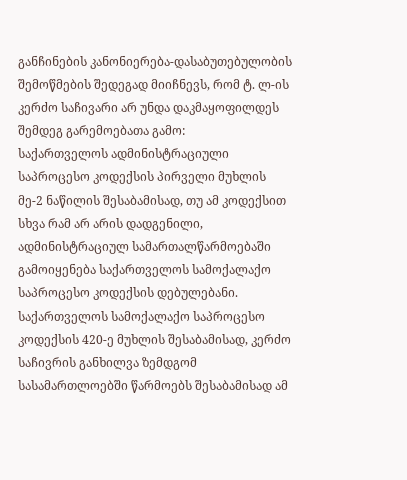განჩინების კანონიერება-დასაბუთებულობის შემოწმების შედეგად მიიჩნევს, რომ ტ. ლ-ის კერძო საჩივარი არ უნდა დაკმაყოფილდეს შემდეგ გარემოებათა გამო:
საქართველოს ადმინისტრაციული საპროცესო კოდექსის პირველი მუხლის მე-2 ნაწილის შესაბამისად, თუ ამ კოდექსით სხვა რამ არ არის დადგენილი, ადმინისტრაციულ სამართალწარმოებაში გამოიყენება საქართველოს სამოქალაქო საპროცესო კოდექსის დებულებანი. საქართველოს სამოქალაქო საპროცესო კოდექსის 420-ე მუხლის შესაბამისად, კერძო საჩივრის განხილვა ზემდგომ სასამართლოებში წარმოებს შესაბამისად ამ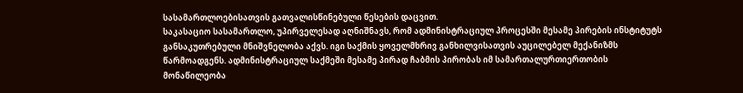სასამართლოებისათვის გათვალისწინებული წესების დაცვით.
საკასაციო სასამართლო, უპირველესად აღნიშნავს, რომ ადმინისტრაციულ პროცესში მესამე პირების ინსტიტუტს განსაკუთრებული მნიშვნელობა აქვს. იგი საქმის ყოველმხრივ განხილვისათვის აუცილებელ მექანიზმს წარმოადგენს. ადმინისტრაციულ საქმეში მესამე პირად ჩაბმის პირობას იმ სამართალურთიერთობის მონაწილეობა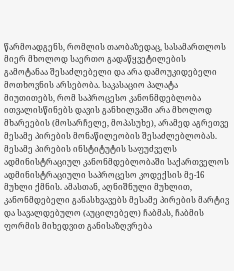წარმოადგენს, რომლის თაობაზედაც, სასამართლოს მიერ მხოლოდ საერთო გადაწყვეტილების გამოტანაა შესაძლებელი და არა დამოუკიდებელი მოთხოვნის არსებობა. საკასაციო პალატა მიუთითებს, რომ საპროცესო კანონმდებლობა ითვალისწინებს დავის განხილვაში არა მხოლოდ მხარეების (მოსარჩელე, მოპასუხე), არამედ აგრეთვე მესამე პირების მონაწილეობის შესაძლებლობას. მესამე პირების ინსტიტუტის საფუძველს ადმინისტრაციულ კანონმდებლობაში საქართველოს ადმინისტრაციული საპროცესო კოდექსის მე-16 მუხლი ქმნის. ამასთან, აღნიშნული მუხლით, კანონმდებელი განასხვავებს მესამე პირების მარტივ და სავალდებულო (აუცილებელ) ჩაბმას, ჩაბმის ფორმის მიხედვით განისაზღვრება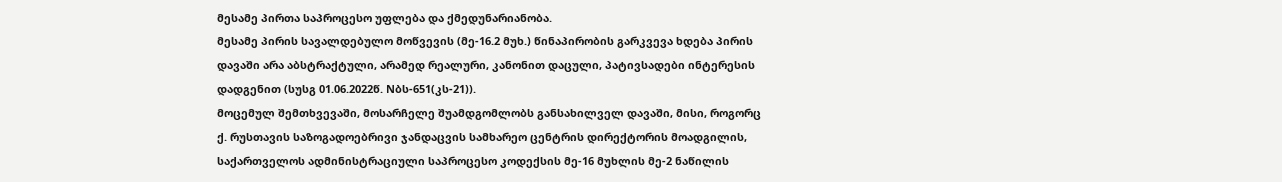მესამე პირთა საპროცესო უფლება და ქმედუნარიანობა.
მესამე პირის სავალდებულო მოწვევის (მე-16.2 მუხ.) წინაპირობის გარკვევა ხდება პირის დავაში არა აბსტრაქტული, არამედ რეალური, კანონით დაცული, პატივსადები ინტერესის დადგენით (სუსგ 01.06.2022წ. Nბს-651(კს-21)).
მოცემულ შემთხვევაში, მოსარჩელე შუამდგომლობს განსახილველ დავაში, მისი, როგორც ქ. რუსთავის საზოგადოებრივი ჯანდაცვის სამხარეო ცენტრის დირექტორის მოადგილის, საქართველოს ადმინისტრაციული საპროცესო კოდექსის მე-16 მუხლის მე-2 ნაწილის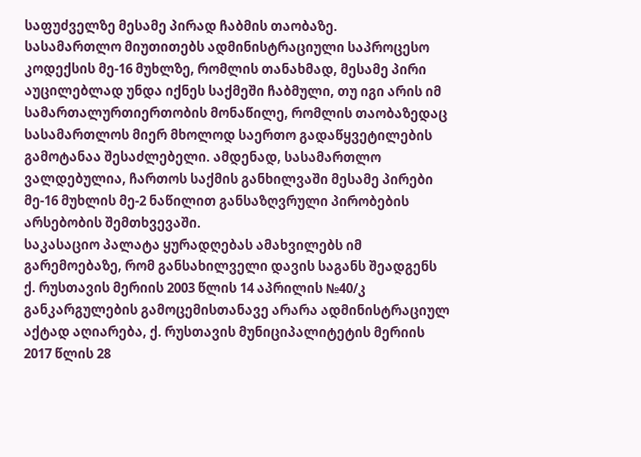საფუძველზე მესამე პირად ჩაბმის თაობაზე.
სასამართლო მიუთითებს ადმინისტრაციული საპროცესო კოდექსის მე-16 მუხლზე, რომლის თანახმად, მესამე პირი აუცილებლად უნდა იქნეს საქმეში ჩაბმული, თუ იგი არის იმ სამართალურთიერთობის მონაწილე, რომლის თაობაზედაც სასამართლოს მიერ მხოლოდ საერთო გადაწყვეტილების გამოტანაა შესაძლებელი. ამდენად, სასამართლო ვალდებულია, ჩართოს საქმის განხილვაში მესამე პირები მე-16 მუხლის მე-2 ნაწილით განსაზღვრული პირობების არსებობის შემთხვევაში.
საკასაციო პალატა ყურადღებას ამახვილებს იმ გარემოებაზე, რომ განსახილველი დავის საგანს შეადგენს ქ. რუსთავის მერიის 2003 წლის 14 აპრილის №40/კ განკარგულების გამოცემისთანავე არარა ადმინისტრაციულ აქტად აღიარება, ქ. რუსთავის მუნიციპალიტეტის მერიის 2017 წლის 28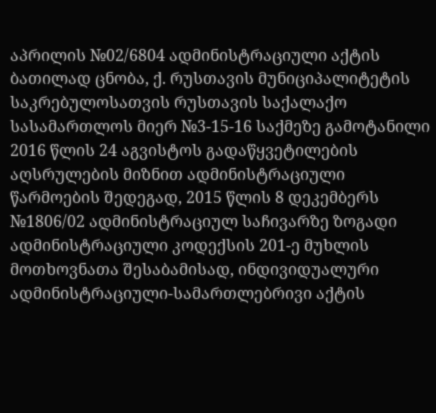აპრილის №02/6804 ადმინისტრაციული აქტის ბათილად ცნობა, ქ. რუსთავის მუნიციპალიტეტის საკრებულოსათვის რუსთავის საქალაქო სასამართლოს მიერ №3-15-16 საქმეზე გამოტანილი 2016 წლის 24 აგვისტოს გადაწყვეტილების აღსრულების მიზნით ადმინისტრაციული წარმოების შედეგად, 2015 წლის 8 დეკემბერს №1806/02 ადმინისტრაციულ საჩივარზე ზოგადი ადმინისტრაციული კოდექსის 201-ე მუხლის მოთხოვნათა შესაბამისად, ინდივიდუალური ადმინისტრაციული-სამართლებრივი აქტის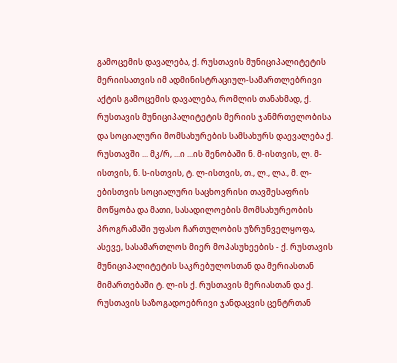გამოცემის დავალება, ქ. რუსთავის მუნიციპალიტეტის მერიისათვის იმ ადმინისტრაციულ-სამართლებრივი აქტის გამოცემის დავალება, რომლის თანახმად, ქ. რუსთავის მუნიციპალიტეტის მერიის ჯანმრთელობისა და სოციალური მომსახურების სამსახურს დაევალება ქ. რუსთავში ... მკ/რ, ...ი ...ის შენობაში ნ. მ-ისთვის, ლ. მ-ისთვის, ნ. ს-ისთვის, ტ. ლ-ისთვის, თ., ლ., ლა., მ. ლ-ებისთვის სოციალური საცხოვრისი თავშესაფრის მოწყობა და მათი, სასადილოების მომსახურეობის პროგრამაში უფასო ჩართულობის უზრუნველყოფა, ასევე, სასამართლოს მიერ მოპასუხეების - ქ. რუსთავის მუნიციპალიტეტის საკრებულოსთან და მერიასთან მიმართებაში ტ. ლ-ის ქ. რუსთავის მერიასთან და ქ. რუსთავის საზოგადოებრივი ჯანდაცვის ცენტრთან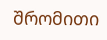შრომითი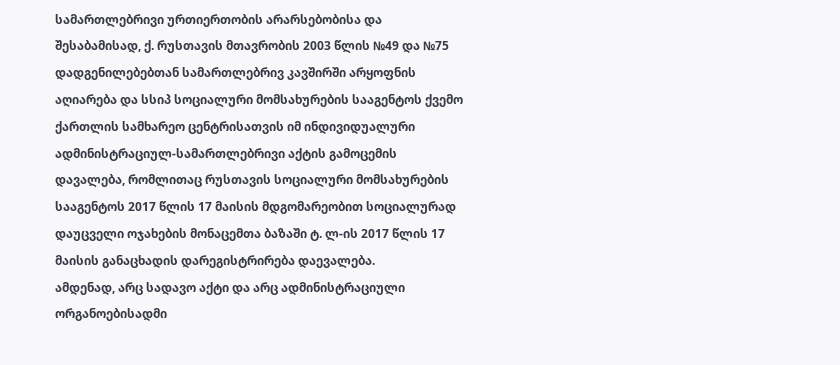სამართლებრივი ურთიერთობის არარსებობისა და შესაბამისად, ქ. რუსთავის მთავრობის 2003 წლის №49 და №75 დადგენილებებთან სამართლებრივ კავშირში არყოფნის აღიარება და სსიპ სოციალური მომსახურების სააგენტოს ქვემო ქართლის სამხარეო ცენტრისათვის იმ ინდივიდუალური ადმინისტრაციულ-სამართლებრივი აქტის გამოცემის დავალება, რომლითაც რუსთავის სოციალური მომსახურების სააგენტოს 2017 წლის 17 მაისის მდგომარეობით სოციალურად დაუცველი ოჯახების მონაცემთა ბაზაში ტ. ლ-ის 2017 წლის 17 მაისის განაცხადის დარეგისტრირება დაევალება.
ამდენად, არც სადავო აქტი და არც ადმინისტრაციული ორგანოებისადმი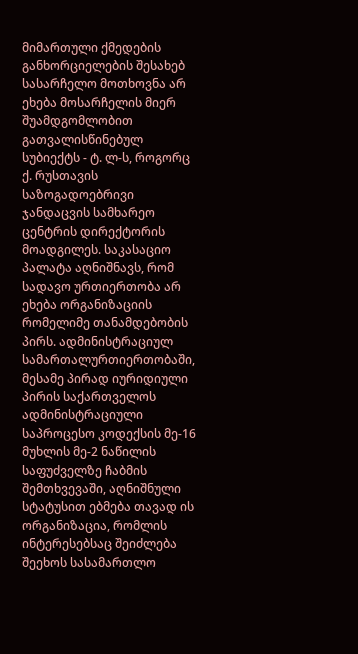მიმართული ქმედების განხორციელების შესახებ სასარჩელო მოთხოვნა არ ეხება მოსარჩელის მიერ შუამდგომლობით გათვალისწინებულ სუბიექტს - ტ. ლ-ს, როგორც ქ. რუსთავის საზოგადოებრივი ჯანდაცვის სამხარეო ცენტრის დირექტორის მოადგილეს. საკასაციო პალატა აღნიშნავს, რომ სადავო ურთიერთობა არ ეხება ორგანიზაციის რომელიმე თანამდებობის პირს. ადმინისტრაციულ სამართალურთიერთობაში, მესამე პირად იურიდიული პირის საქართველოს ადმინისტრაციული საპროცესო კოდექსის მე-16 მუხლის მე-2 ნაწილის საფუძველზე ჩაბმის შემთხვევაში, აღნიშნული სტატუსით ებმება თავად ის ორგანიზაცია, რომლის ინტერესებსაც შეიძლება შეეხოს სასამართლო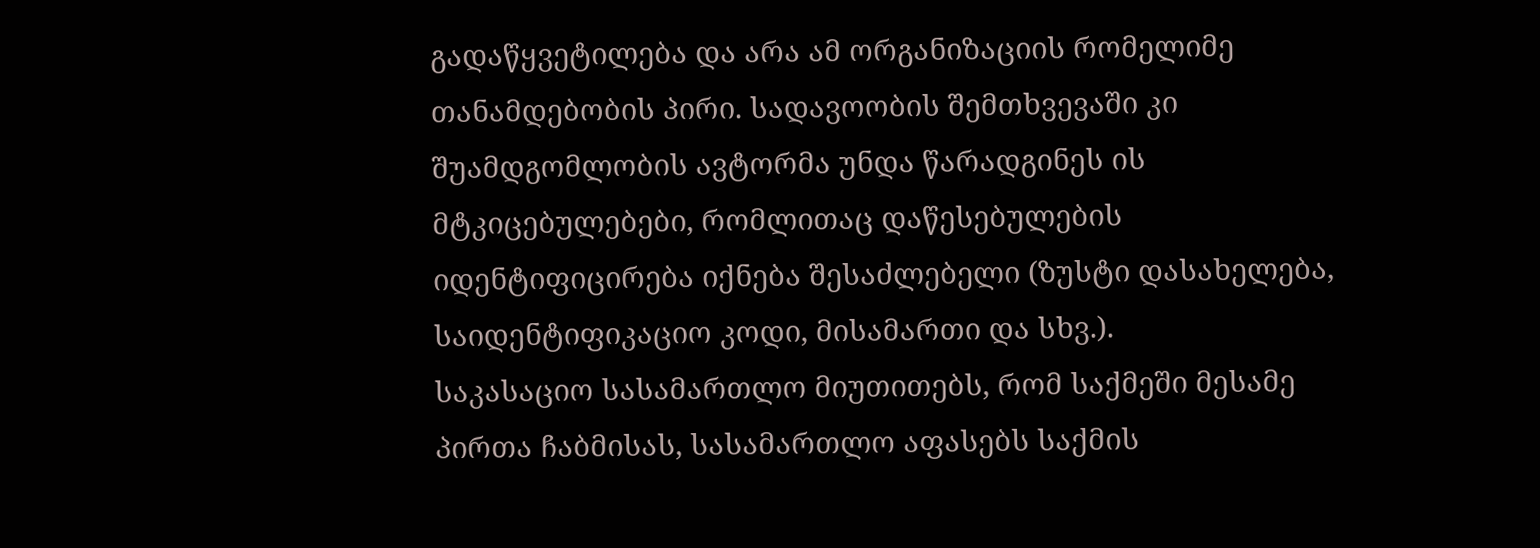გადაწყვეტილება და არა ამ ორგანიზაციის რომელიმე თანამდებობის პირი. სადავოობის შემთხვევაში კი შუამდგომლობის ავტორმა უნდა წარადგინეს ის მტკიცებულებები, რომლითაც დაწესებულების იდენტიფიცირება იქნება შესაძლებელი (ზუსტი დასახელება, საიდენტიფიკაციო კოდი, მისამართი და სხვ.).
საკასაციო სასამართლო მიუთითებს, რომ საქმეში მესამე პირთა ჩაბმისას, სასამართლო აფასებს საქმის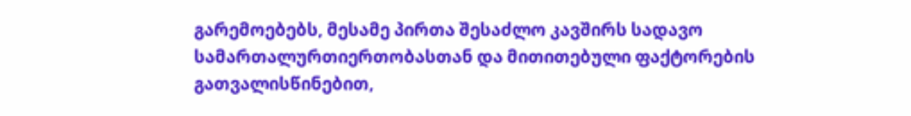გარემოებებს, მესამე პირთა შესაძლო კავშირს სადავო სამართალურთიერთობასთან და მითითებული ფაქტორების გათვალისწინებით,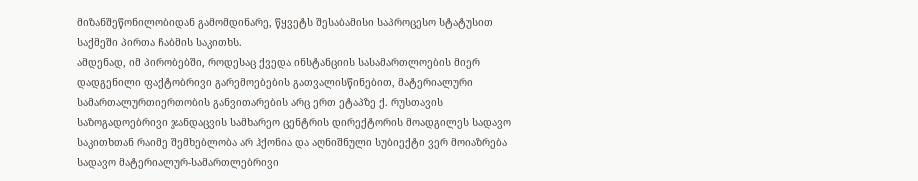მიზანშეწონილობიდან გამომდინარე, წყვეტს შესაბამისი საპროცესო სტატუსით საქმეში პირთა ჩაბმის საკითხს.
ამდენად, იმ პირობებში, როდესაც ქვედა ინსტანციის სასამართლოების მიერ დადგენილი ფაქტობრივი გარემოებების გათვალისწინებით, მატერიალური სამართალურთიერთობის განვითარების არც ერთ ეტაპზე ქ. რუსთავის საზოგადოებრივი ჯანდაცვის სამხარეო ცენტრის დირექტორის მოადგილეს სადავო საკითხთან რაიმე შემხებლობა არ ჰქონია და აღნიშნული სუბიექტი ვერ მოიაზრება სადავო მატერიალურ-სამართლებრივი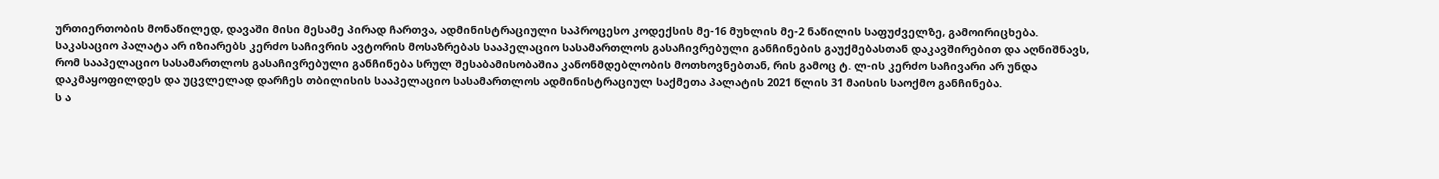ურთიერთობის მონაწილედ, დავაში მისი მესამე პირად ჩართვა, ადმინისტრაციული საპროცესო კოდექსის მე-16 მუხლის მე-2 ნაწილის საფუძველზე, გამოირიცხება.
საკასაციო პალატა არ იზიარებს კერძო საჩივრის ავტორის მოსაზრებას სააპელაციო სასამართლოს გასაჩივრებული განჩინების გაუქმებასთან დაკავშირებით და აღნიშნავს, რომ სააპელაციო სასამართლოს გასაჩივრებული განჩინება სრულ შესაბამისობაშია კანონმდებლობის მოთხოვნებთან, რის გამოც ტ. ლ-ის კერძო საჩივარი არ უნდა დაკმაყოფილდეს და უცვლელად დარჩეს თბილისის სააპელაციო სასამართლოს ადმინისტრაციულ საქმეთა პალატის 2021 წლის 31 მაისის საოქმო განჩინება.
ს ა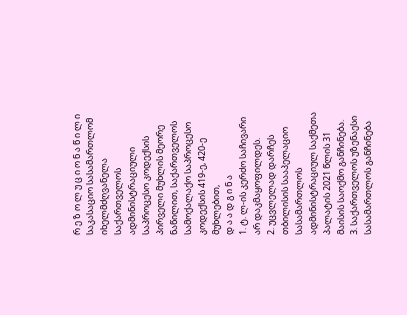რ ე ზ ო ლ უ ც ი ო ნ ა წ ი ლ ი
საკასაციო სასამართლომ იხელმძღვანელა საქართველოს ადმინისტრაციული საპროცესო კოდექსის პირველი მუხლის მეორე ნაწილით, საქართველოს სამოქალაქო საპროცესო კოდექსის 419-ე, 420-ე მუხლებით,
დ ა ა დ გ ი ნ ა
1. ტ. ლ-ის კერძო საჩივარი არ დაკმაყოფილდეს.
2. უცვლელად დარჩეს თბილისის სააპელაციო სასამართლოს ადმინისტრაციულ საქმეთა პალატის 2021 წლის 31 მაისის საოქმო განჩინება.
3. საქართველოს უზენაესი სასამართლოს განჩინება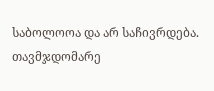საბოლოოა და არ საჩივრდება.
თავმჯდომარე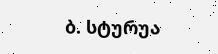ბ. სტურუა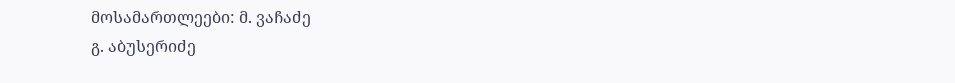მოსამართლეები: მ. ვაჩაძე
გ. აბუსერიძე